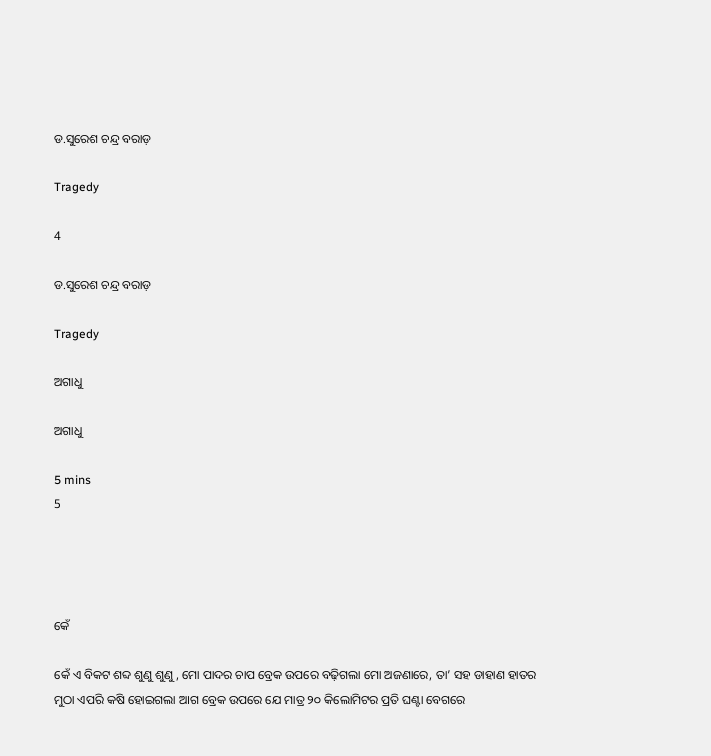ଡ.ସୁରେଶ ଚନ୍ଦ୍ର ବରାଡ଼

Tragedy

4

ଡ.ସୁରେଶ ଚନ୍ଦ୍ର ବରାଡ଼

Tragedy

ଅଗାଧୁ

ଅଗାଧୁ

5 mins
5




କେଁ

କେଁ ଏ ବିକଟ ଶବ୍ଦ ଶୁଣୁ ଶୁଣୁ, ମୋ ପାଦର ଚାପ ବ୍ରେକ ଉପରେ ବଢ଼ିଗଲା ମୋ ଅଜଣାରେ, ତା’ ସହ ଡାହାଣ ହାତର ମୁଠା ଏପରି କଷି ହୋଇଗଲା ଆଗ ବ୍ରେକ ଉପରେ ଯେ ମାତ୍ର ୨୦ କିଲୋମିଟର ପ୍ରତି ଘଣ୍ଟା ବେଗରେ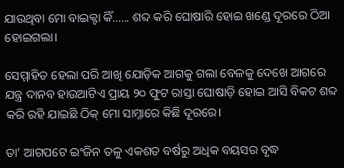ଯାଉଥିବା ମୋ ବାଇକ୍ଟା କିଁ...... ଶବ୍ଦ କରି ଘୋଷାରି ହୋଇ ଖଣ୍ଡେ ଦୂରରେ ଠିଆ ହୋଇଗଲା।

ସେମ୍ମାହିତ ହେଲା ପରି ଆଖି ଯୋଡ଼ିକ ଆଗକୁ ଗଲା ବେଳକୁ ଦେଖେ ଆଗରେ ଯନ୍ତ୍ର ଦାନବ ହାଉଆଟିଏ ପ୍ରାୟ ୨୦ ଫୁଟ ରାସ୍ତା ଘୋଷାଡ଼ି ହୋଇ ଆସି ବିକଟ ଶବ୍ଦ କରି ରହି ଯାଇଛି ଠିକ୍ ମୋ ସାମ୍ନାରେ କିଛି ଦୂରରେ।

ତା’ ଆଗପଟେ ଇଂଜିନ ତଳୁ ଏକଶତ ବର୍ଷରୁ ଅଧିକ ବୟସର ବୃଦ୍ଧ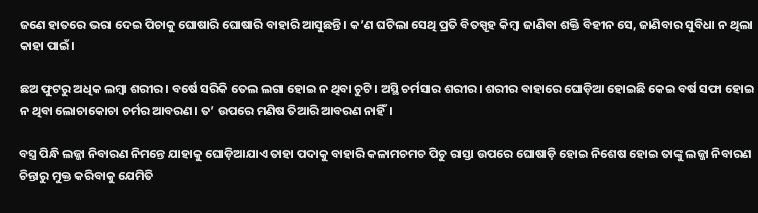ଜଣେ ହାତରେ ଭରା ଦେଇ ପିଚାକୁ ଘୋଷାରି ଘୋଷାରି ବାହାରି ଆସୁଛନ୍ତି। କ’ଣ ଘଟିଲା ସେଥି ପ୍ରତି ବିତସ୍ପୃହ କିମ୍ବା ଜାଣିବା ଶକ୍ତି ବିହୀନ ସେ, ଜାଣିବାର ସୁବିଧା ନ ଥିଲା କାହା ପାଇଁ।

ଛଅ ଫୁଟରୁ ଅଧିକ ଲମ୍ବା ଶରୀର। ବର୍ଷେ ସରିକି ତେଲ ଲଗା ହୋଇ ନ ଥିବା ଚୁଟି। ଅସ୍ଥି ଚର୍ମସାର ଶରୀର। ଶରୀର ବାହାରେ ଘୋଡ଼ିଆ ହୋଇଛି କେଇ ବର୍ଷ ସଫା ହୋଇ ନ ଥିବା ଲୋଚାକୋଚା ଚର୍ମର ଆବରଣ। ତ’ ଉପରେ ମଣିଷ ତିଆରି ଆବରଣ ନାହିଁ।

ବସ୍ତ୍ର ପିନ୍ଧି ଲଜ୍ଜା ନିବାରଣ ନିମନ୍ତେ ଯାହାକୁ ଘୋଡ଼ିଆଯାଏ ତାହା ପଦାକୁ ବାହାରି କଳାମଚମଚ ପିଚୁ ରାସ୍ତା ଉପରେ ଘୋଷାଡ଼ି ହୋଇ ନିଶେଷ ହୋଇ ତାଙ୍କୁ ଲଜ୍ଜା ନିବାରଣ ଚିନ୍ତାରୁ ମୁକ୍ତ କରିବାକୁ ଯେମିତି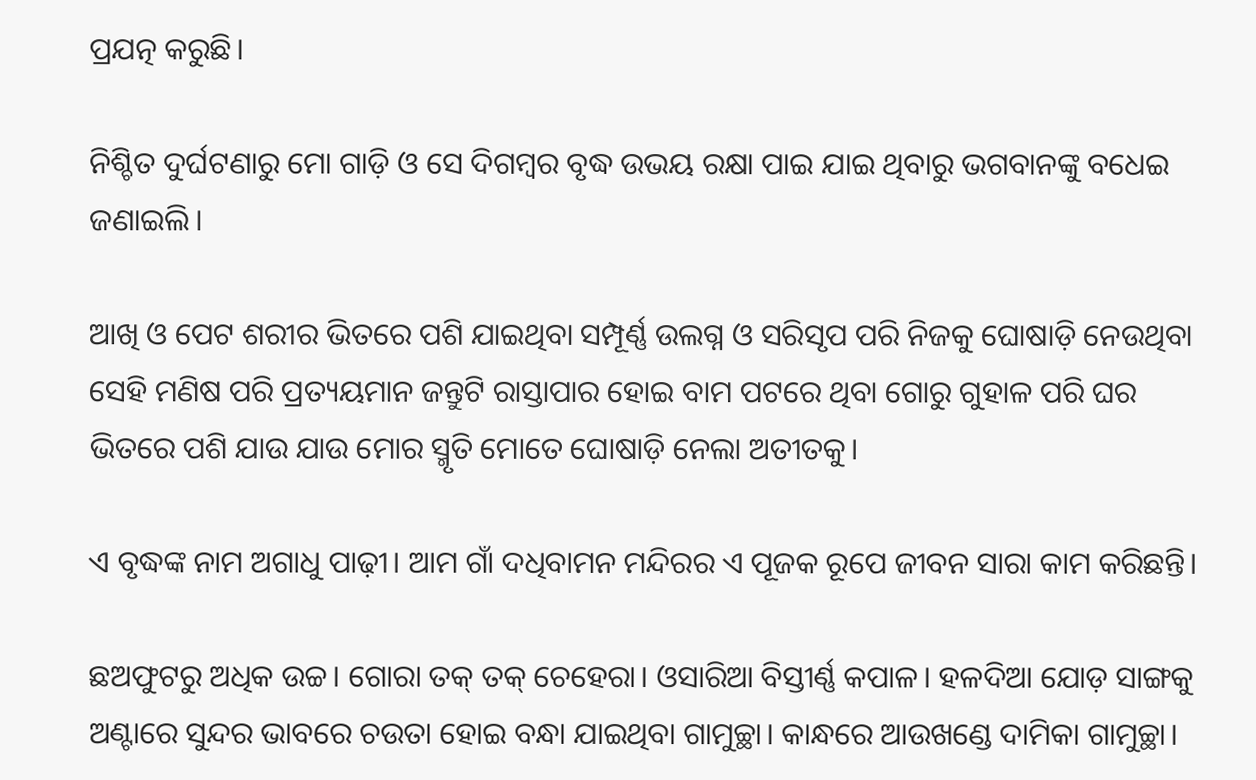ପ୍ରଯତ୍ନ କରୁଛି।

ନିଶ୍ଚିତ ଦୁର୍ଘଟଣାରୁ ମୋ ଗାଡ଼ି ଓ ସେ ଦିଗମ୍ବର ବୃଦ୍ଧ ଉଭୟ ରକ୍ଷା ପାଇ ଯାଇ ଥିବାରୁ ଭଗବାନଙ୍କୁ ବଧେଇ ଜଣାଇଲି।

ଆଖି ଓ ପେଟ ଶରୀର ଭିତରେ ପଶି ଯାଇଥିବା ସମ୍ପୂର୍ଣ୍ଣ ଉଲଗ୍ନ ଓ ସରିସୃପ ପରି ନିଜକୁ ଘୋଷାଡ଼ି ନେଉଥିବା ସେହି ମଣିଷ ପରି ପ୍ରତ୍ୟୟମାନ ଜନ୍ତୁଟି ରାସ୍ତାପାର ହୋଇ ବାମ ପଟରେ ଥିବା ଗୋରୁ ଗୁହାଳ ପରି ଘର ଭିତରେ ପଶି ଯାଉ ଯାଉ ମୋର ସ୍ମୃତି ମୋତେ ଘୋଷାଡ଼ି ନେଲା ଅତୀତକୁ।

ଏ ବୃଦ୍ଧଙ୍କ ନାମ ଅଗାଧୁ ପାଢ଼ୀ। ଆମ ଗାଁ ଦଧିବାମନ ମନ୍ଦିରର ଏ ପୂଜକ ରୂପେ ଜୀବନ ସାରା କାମ କରିଛନ୍ତି।

ଛଅଫୁଟରୁ ଅଧିକ ଉଚ୍ଚ। ଗୋରା ତକ୍ ତକ୍ ଚେହେରା। ଓସାରିଆ ବିସ୍ତୀର୍ଣ୍ଣ କପାଳ। ହଳଦିଆ ଯୋଡ଼ ସାଙ୍ଗକୁ ଅଣ୍ଟାରେ ସୁନ୍ଦର ଭାବରେ ଚଉତା ହୋଇ ବନ୍ଧା ଯାଇଥିବା ଗାମୁଚ୍ଛା। କାନ୍ଧରେ ଆଉଖଣ୍ଡେ ଦାମିକା ଗାମୁଚ୍ଛା।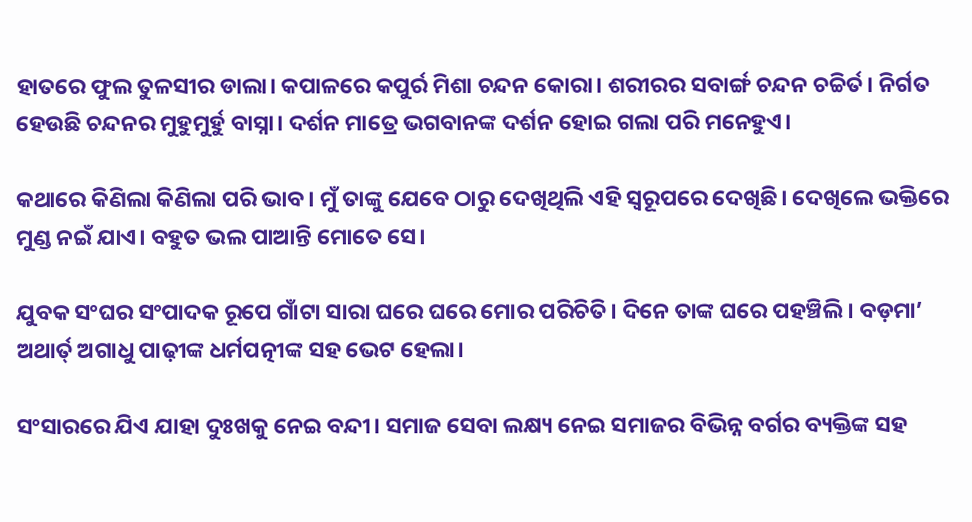ହାତରେ ଫୁଲ ତୁଳସୀର ଡାଲା। କପାଳରେ କପୁର୍ର ମିଶା ଚନ୍ଦନ କୋରା। ଶରୀରର ସବାର୍ଙ୍ଗ ଚନ୍ଦନ ଚଚ୍ଚିର୍ତ। ନିର୍ଗତ ହେଉଛି ଚନ୍ଦନର ମୁହୁମୁର୍ହୁ ବାସ୍ନା। ଦର୍ଶନ ମାତ୍ରେ ଭଗବାନଙ୍କ ଦର୍ଶନ ହୋଇ ଗଲା ପରି ମନେହୁଏ।

କଥାରେ କିଣିଲା କିଣିଲା ପରି ଭାବ। ମୁଁ ତାଙ୍କୁ ଯେବେ ଠାରୁ ଦେଖିଥିଲି ଏହି ସ୍ବରୂପରେ ଦେଖିଛି। ଦେଖିଲେ ଭକ୍ତିରେ ମୁଣ୍ଡ ନଇଁ ଯାଏ। ବହୁତ ଭଲ ପାଆନ୍ତି ମୋତେ ସେ।

ଯୁବକ ସଂଘର ସଂପାଦକ ରୂପେ ଗାଁଟା ସାରା ଘରେ ଘରେ ମୋର ପରିଚିତି। ଦିନେ ତାଙ୍କ ଘରେ ପହଞ୍ଚିଲି। ବଡ଼ମା’ ଅଥାର୍ତ୍ ଅଗାଧୁ ପାଢ଼ୀଙ୍କ ଧର୍ମପତ୍ନୀଙ୍କ ସହ ଭେଟ ହେଲା।

ସଂସାରରେ ଯିଏ ଯାହା ଦୁଃଖକୁ ନେଇ ବନ୍ଦୀ। ସମାଜ ସେବା ଲକ୍ଷ୍ୟ ନେଇ ସମାଜର ବିଭିନ୍ନ ବର୍ଗର ବ୍ୟକ୍ତିଙ୍କ ସହ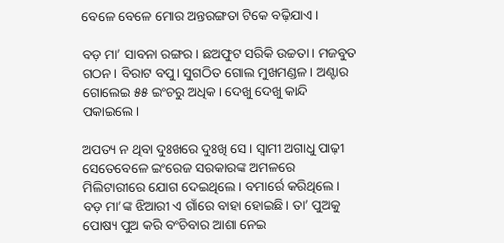ବେଳେ ବେଳେ ମୋର ଅନ୍ତରଙ୍ଗତା ଟିକେ ବଢ଼ିଯାଏ।

ବଡ଼ ମା’ ସାବନା ରଙ୍ଗର। ଛଅଫୁଟ ସରିକି ଉଚ୍ଚତା। ମଜବୁତ ଗଠନ। ବିରାଟ ବପୁ। ସୁଗଠିତ ଗୋଲ ମୁଖମଣ୍ଡଳ। ଅଣ୍ଟାର ଗୋଲେଇ ୫୫ ଇଂଚରୁ ଅଧିକ। ଦେଖୁ ଦେଖୁ କାନ୍ଦି ପକାଇଲେ।

ଅପତ୍ୟ ନ ଥିବା ଦୁଃଖରେ ଦୁଃଖି ସେ। ସ୍ବାମୀ ଅଗାଧୁ ପାଢ଼ୀ ସେତେବେଳେ ଇଂରେଜ ସରକାରଙ୍କ ଅମଳରେ ମିଲିଟାରୀରେ ଯୋଗ ଦେଇଥିଲେ। ବମାର୍ରେ କରିଥିଲେ। ବଡ଼ ମା’ଙ୍କ ଝିଆରୀ ଏ ଗାଁରେ ବାହା ହୋଇଛି। ତା’ ପୁଅକୁ ପୋଷ୍ୟ ପୁଅ କରି ବଂଚିବାର ଆଶା ନେଇ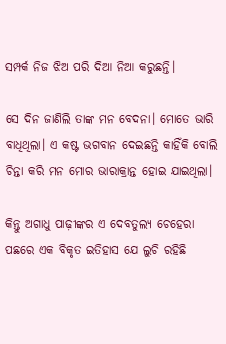ସମ୍ପର୍କ ନିଜ ଝିଅ ପରି ଦିଆ ନିଆ କରୁଛନ୍ତି।

ସେ ଦିନ ଜାଣିଲି ତାଙ୍କ ମନ ବେଦନା। ମୋତେ ଭାରି ବାଧିଥିଲା। ଏ କଷ୍ଟ ଭଗବାନ ଦେଇଛନ୍ତି କାହିଁକି ବୋଲି ଚିନ୍ତା କରି ମନ ମୋର ଭାରାକ୍ରାନ୍ତ ହୋଇ ଯାଇଥିଲା।

କିନ୍ତୁ ଅଗାଧୁ ପାଢ଼ୀଙ୍କର ଏ ଦେବତୁଲ୍ୟ ଚେହେରା ପଛରେ ଏକ ବିକୃତ ଇତିହାସ ଯେ ଲୁଚି ରହିଛି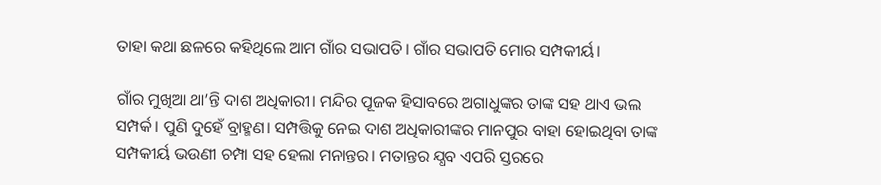ତାହା କଥା ଛଳରେ କହିଥିଲେ ଆମ ଗାଁର ସଭାପତି। ଗାଁର ସଭାପତି ମୋର ସମ୍ପକୀର୍ୟ।

ଗାଁର ମୁଖିଆ ଥା’ନ୍ତି ଦାଶ ଅଧିକାରୀ। ମନ୍ଦିର ପୂଜକ ହିସାବରେ ଅଗାଧୁଙ୍କର ତାଙ୍କ ସହ ଥାଏ ଭଲ ସମ୍ପର୍କ। ପୁଣି ଦୁହେଁ ବ୍ରାହ୍ମଣ। ସମ୍ପତ୍ତିକୁ ନେଇ ଦାଶ ଅଧିକାରୀଙ୍କର ମାନପୁର ବାହା ହୋଇଥିବା ତାଙ୍କ ସମ୍ପକୀର୍ୟ ଭଉଣୀ ଚମ୍ପା ସହ ହେଲା ମନାନ୍ତର। ମତାନ୍ତର ଯ୍ଧବ ଏପରି ସ୍ତରରେ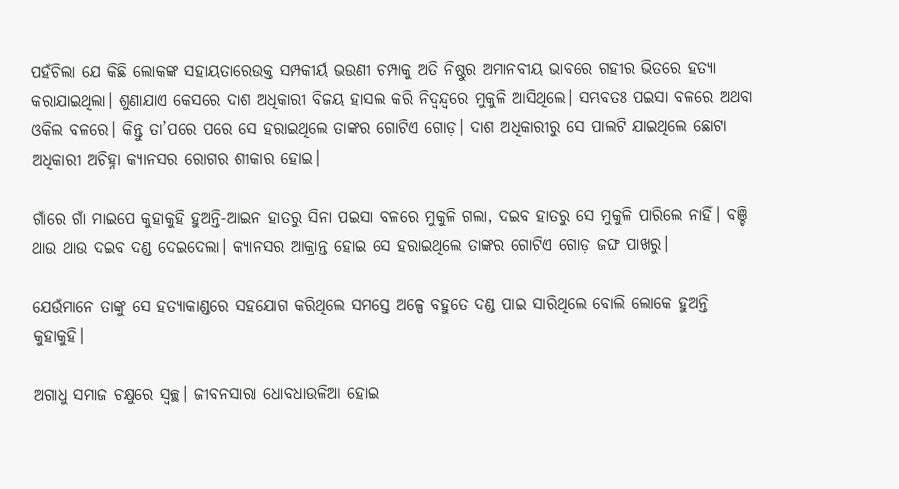ପହଁଚିଲା ଯେ କିଛି ଲୋକଙ୍କ ସହାୟତାରେଉକ୍ତ ସମ୍ପକୀର୍ୟ ଭଉଣୀ ଚମ୍ପାକୁ ଅତି ନିଷ୍ଠୁର ଅମାନବୀୟ ଭାବରେ ଗହୀର ଭିତରେ ହତ୍ୟା କରାଯାଇଥିଲା। ଶୁଣାଯାଏ କେସରେ ଦାଶ ଅଧିକାରୀ ବିଜୟ ହାସଲ କରି ନିଦ୍ଵନ୍ଦ୍ଵରେ ମୁକୁଳି ଆସିଥିଲେ। ସମ୍ଭବତଃ ପଇସା ବଳରେ ଅଥବା ଓକିଲ ବଳରେ। କିନ୍ତୁ ତା’ପରେ ପରେ ସେ ହରାଇଥିଲେ ତାଙ୍କର ଗୋଟିଏ ଗୋଡ଼। ଦାଶ ଅଧିକାରୀରୁ ସେ ପାଲଟି ଯାଇଥିଲେ ଛୋଟା ଅଧିକାରୀ ଅଚିହ୍ନା କ୍ୟାନସର ରୋଗର ଶୀକାର ହୋଇ।

ଗାଁରେ ଗାଁ ମାଇପେ କୁହାକୁହି ହୁଅନ୍ତି-ଆଇନ ହାତରୁ ସିନା ପଇସା ବଳରେ ମୁକୁଳି ଗଲା, ଦଇବ ହାତରୁ ସେ ମୁକୁଳି ପାରିଲେ ନାହିଁ। ବଞ୍ଚି ଥାଉ ଥାଉ ଦଇବ ଦଣ୍ଡ ଦେଇଦେଲା। କ୍ୟାନସର ଆକ୍ରାନ୍ତ ହୋଇ ସେ ହରାଇଥିଲେ ତାଙ୍କର ଗୋଟିଏ ଗୋଡ଼ ଜଙ୍ଘ ପାଖରୁ।

ଯେଉଁମାନେ ତାଙ୍କୁ ସେ ହତ୍ୟାକାଣ୍ଡରେ ସହଯୋଗ କରିଥିଲେ ସମସ୍ତେ ଅଳ୍ପେ ବହୁତେ ଦଣ୍ଡ ପାଇ ସାରିଥିଲେ ବୋଲି ଲୋକେ ହୁଅନ୍ତି କୁହାକୁହି।

ଅଗାଧୁ ସମାଜ ଚକ୍ଷୁରେ ସ୍ବଚ୍ଛ। ଜୀବନସାରା ଧୋବଧାଉଳିଆ ହୋଇ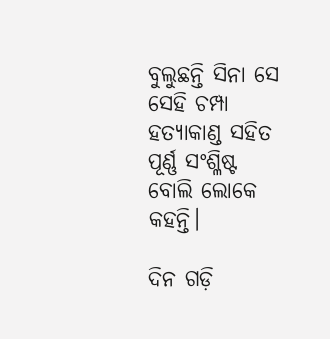ବୁଲୁଛନ୍ତି ସିନା ସେ ସେହି ଚମ୍ପା ହତ୍ୟାକାଣ୍ଡ ସହିତ ପୂର୍ଣ୍ଣ ସଂଶ୍ଳିଷ୍ଟ ବୋଲି ଲୋକେ କହନ୍ତି।

ଦିନ ଗଡ଼ି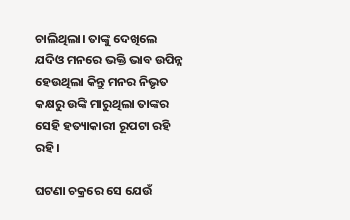ଚାଲିଥିଲା। ତାଙ୍କୁ ଦେଖିଲେ ଯଦିଓ ମନରେ ଭକ୍ତି ଭାବ ଉପିନ୍ନ ହେଉଥିଲା କିନ୍ତୁ ମନର ନିଭୃତ କକ୍ଷରୁ ଉଙ୍କି ମାରୁଥିଲା ତାଙ୍କର ସେହି ହତ୍ୟାକାରୀ ରୂପଟା ରହି ରହି।

ଘଟଣା ଚକ୍ରରେ ସେ ଯେଉଁ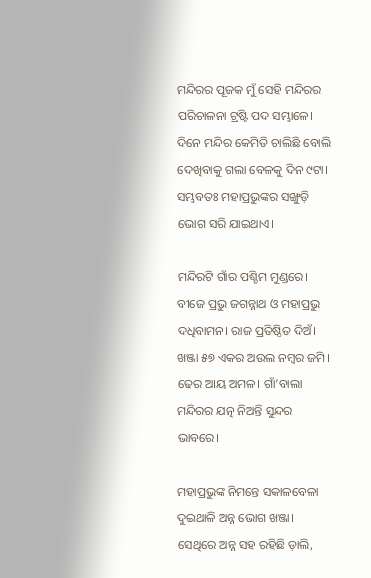ମନ୍ଦିରର ପୂଜକ ମୁଁ ସେହି ମନ୍ଦିରର ପରିଚାଳନା ଟ୍ରଷ୍ଟି ପଦ ସମ୍ଭାଳେ। ଦିନେ ମନ୍ଦିର କେମିତି ଚାଲିଛି ବୋଲି ଦେଖିବାକୁ ଗଲା ବେଳକୁ ଦିନ ୯ଟା। ସମ୍ଭବତଃ ମହାପ୍ରଭୁଙ୍କର ସଙ୍ଖୁଡ଼ି ଭୋଗ ସରି ଯାଇଥାଏ।

ମନ୍ଦିରଟି ଗାଁର ପଶ୍ଚିମ ମୁଣ୍ଡରେ। ବୀଜେ ପ୍ରଭୁ ଜଗନ୍ନାଥ ଓ ମହାପ୍ରଭୁ ଦଧିବାମନ। ରାଜ ପ୍ରତିଷ୍ଠିତ ଦିଅଁ। ଖଞ୍ଜା ୫୭ ଏକର ଅଉଲ ନମ୍ବର ଜମି। ଢେର ଆୟ ଅମଳ। ଗାଁ’ବାଲା ମନ୍ଦିରର ଯତ୍ନ ନିଅନ୍ତି ସୁନ୍ଦର ଭାବରେ।

ମହାପ୍ରଭୁଙ୍କ ନିମନ୍ତେ ସକାଳବେଳା ଦୁଇଥାଳି ଅନ୍ନ ଭୋଗ ଖଞ୍ଜା। ସେଥିରେ ଅନ୍ନ ସହ ରହିଛି ଡ଼ାଲି,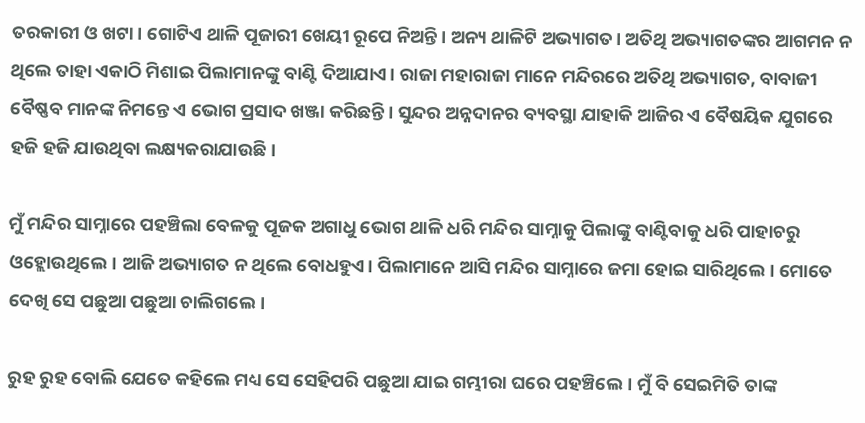ତରକାରୀ ଓ ଖଟା। ଗୋଟିଏ ଥାଳି ପୂଜାରୀ ଖେୟୀ ରୂପେ ନିଅନ୍ତି। ଅନ୍ୟ ଥାଳିଟି ଅଭ୍ୟାଗତ। ଅତିଥି ଅଭ୍ୟାଗତଙ୍କର ଆଗମନ ନ ଥିଲେ ତାହା ଏକାଠି ମିଶାଇ ପିଲାମାନଙ୍କୁ ବାଣ୍ଟି ଦିଆଯାଏ। ରାଜା ମହାରାଜା ମାନେ ମନ୍ଦିରରେ ଅତିଥି ଅଭ୍ୟାଗତ, ବାବାଜୀ ବୈଷ୍ଣବ ମାନଙ୍କ ନିମନ୍ତେ ଏ ଭୋଗ ପ୍ରସାଦ ଖଞ୍ଜା କରିଛନ୍ତି। ସୁନ୍ଦର ଅନ୍ନଦାନର ବ୍ୟବସ୍ଥା ଯାହାକି ଆଜିର ଏ ବୈଷୟିକ ଯୁଗରେ ହଜି ହଜି ଯାଉଥିବା ଲକ୍ଷ୍ୟକରାଯାଉଛି।

ମୁଁ ମନ୍ଦିର ସାମ୍ନାରେ ପହଞ୍ଚିଲା ବେଳକୁ ପୂଜକ ଅଗାଧୁ ଭୋଗ ଥାଳି ଧରି ମନ୍ଦିର ସାମ୍ନାକୁ ପିଲାଙ୍କୁ ବାଣ୍ଟିବାକୁ ଧରି ପାହାଚରୁ ଓହ୍ଲୋଉଥିଲେ। ଆଜି ଅଭ୍ୟାଗତ ନ ଥିଲେ ବୋଧହୁଏ। ପିଲାମାନେ ଆସି ମନ୍ଦିର ସାମ୍ନାରେ ଜମା ହୋଇ ସାରିଥିଲେ। ମୋତେ ଦେଖି ସେ ପଛୁଆ ପଛୁଆ ଚାଲିଗଲେ।

ରୁହ ରୁହ ବୋଲି ଯେତେ କହିଲେ ମଧ୍ୟ ସେ ସେହିପରି ପଛୁଆ ଯାଇ ଗମ୍ଭୀରା ଘରେ ପହଞ୍ଚିଲେ। ମୁଁ ବି ସେଇମିତି ତାଙ୍କ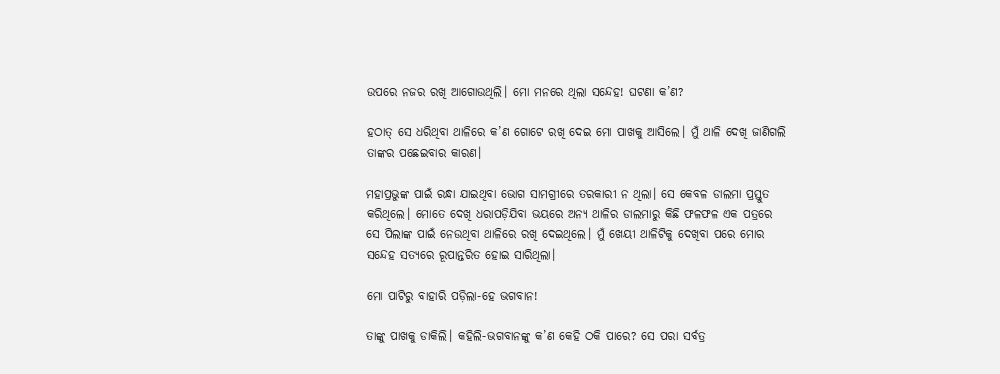ଉପରେ ନଜର ରଖି ଆଗୋଉଥିଲି। ମୋ ମନରେ ଥିଲା ସନ୍ଦେହ! ଘଟଣା କ’ଣ?

ହଠାତ୍ ସେ ଧରିଥିବା ଥାଳିରେ କ’ଣ ଗୋଟେ ରଖି ଦେଇ ମୋ ପାଖକୁ ଆସିଲେ। ମୁଁ ଥାଳି ଦେଖି ଜାଣିଗଲି ତାଙ୍କର ପଛେଇବାର କାରଣ।

ମହାପ୍ରଭୁଙ୍କ ପାଇଁ ରନ୍ଧା ଯାଇଥିବା ଭୋଗ ସାମଗ୍ରୀରେ ତରକାରୀ ନ ଥିଲା। ସେ କେବଳ ଡାଲମା ପ୍ରସ୍ତୁତ କରିଥିଲେ। ମୋତେ ଦେଖି ଧରାପଡ଼ିଯିବା ଭୟରେ ଅନ୍ୟ ଥାଳିର ଡାଲମାରୁ କିଛି ଫଳଫଳ ଏକ ପତ୍ରରେ ସେ ପିଲାଙ୍କ ପାଇଁ ନେଉଥିବା ଥାଳିରେ ରଖି ଦେଇଥିଲେ। ମୁଁ ଖେୟୀ ଥାଳିଟିକୁ ଦେଖିବା ପରେ ମୋର ସନ୍ଦେହ ସତ୍ୟରେ ରୂପାନ୍ତରିତ ହୋଇ ସାରିଥିଲା।

ମୋ ପାଟିରୁ ବାହାରି ପଡ଼ିଲା-ହେ ଭଗବାନ!

ତାଙ୍କୁ ପାଖକୁ ଡାକିଲି। କହିଲି-ଭଗବାନଙ୍କୁ କ’ଣ କେହି ଠକି ପାରେ? ସେ ପରା ସର୍ବତ୍ର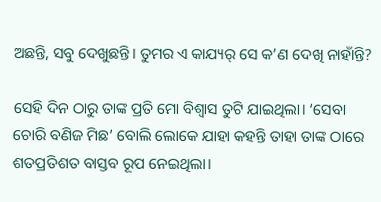ଅଛନ୍ତି, ସବୁ ଦେଖୁଛନ୍ତି। ତୁମର ଏ କାଯ୍ୟର୍ ସେ କ’ଣ ଦେଖି ନାହାଁନ୍ତି?

ସେହି ଦିନ ଠାରୁ ତାଙ୍କ ପ୍ରତି ମୋ ବିଶ୍ଵାସ ତୁଟି ଯାଇଥିଲା। ‘ସେବା ଚୋରି ବଣିଜ ମିଛ’ ବୋଲି ଲୋକେ ଯାହା କହନ୍ତି ତାହା ତାଙ୍କ ଠାରେ ଶତପ୍ରତିଶତ ବାସ୍ତବ ରୂପ ନେଇଥିଲା।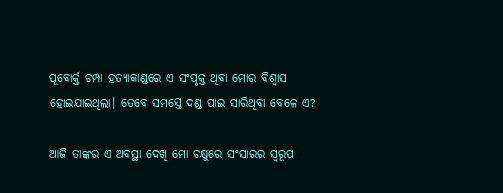ପୂବୋର୍କ୍ତ ଚମ୍ପା ହତ୍ୟାକାଣ୍ଡରେ ଏ ସଂପୃକ୍ତ ଥିବା ମୋର ବିଶ୍ଵାସ ହୋଇଯାଇଥିଲା। ତେବେ ସମସ୍ତେ ଦଣ୍ଡ ପାଇ ସାରିଥିବା ବେଳେ ଏ?

ଆଜି ତାଙ୍କର ଏ ଅବସ୍ଥା ଦେଖି ମୋ ଚକ୍ଷୁରେ ସଂସାରର ସ୍ବରୂପ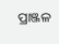ପ୍ରାଞ୍ଜଳ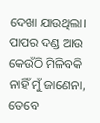ଦେଖା ଯାଉଥିଲା। ପାପର ଦଣ୍ଡ ଆଉ କେଉଁଠି ମିଳିବକି ନାହିଁ ମୁଁ ଜାଣେନା, ତେବେ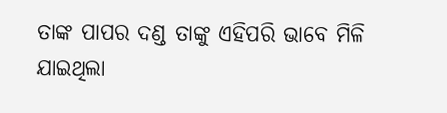ତାଙ୍କ ପାପର ଦଣ୍ଡ ତାଙ୍କୁ ଏହିପରି ଭାବେ ମିଳି ଯାଇଥିଲା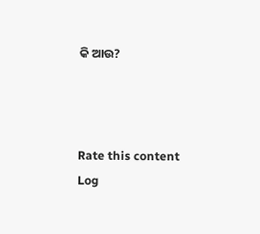କି ଆଉ?



Rate this content
Log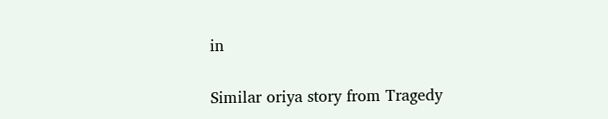in

Similar oriya story from Tragedy